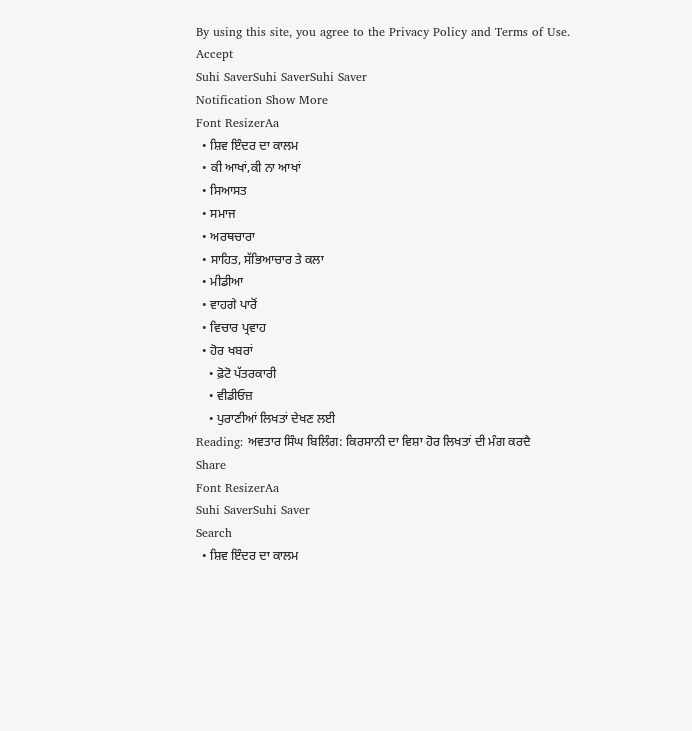By using this site, you agree to the Privacy Policy and Terms of Use.
Accept
Suhi SaverSuhi SaverSuhi Saver
Notification Show More
Font ResizerAa
  • ਸ਼ਿਵ ਇੰਦਰ ਦਾ ਕਾਲਮ
  • ਕੀ ਆਖਾਂ,ਕੀ ਨਾ ਆਖਾਂ
  • ਸਿਆਸਤ
  • ਸਮਾਜ
  • ਅਰਥਚਾਰਾ
  • ਸਾਹਿਤ, ਸੱਭਿਆਚਾਰ ਤੇ ਕਲਾ
  • ਮੀਡੀਆ
  • ਵਾਹਗੇ ਪਾਰੋਂ
  • ਵਿਚਾਰ ਪ੍ਰਵਾਹ
  • ਹੋਰ ਖਬਰਾਂ
    • ਫ਼ੋਟੋ ਪੱਤਰਕਾਰੀ
    • ਵੀਡੀਓਜ਼
    • ਪੁਰਾਣੀਆਂ ਲਿਖਤਾਂ ਦੇਖਣ ਲਈ
Reading: ਅਵਤਾਰ ਸਿੰਘ ਬਿਲਿੰਗ: ਕਿਰਸਾਨੀ ਦਾ ਵਿਸ਼ਾ ਹੋਰ ਲਿਖਤਾਂ ਦੀ ਮੰਗ ਕਰਦੈ
Share
Font ResizerAa
Suhi SaverSuhi Saver
Search
  • ਸ਼ਿਵ ਇੰਦਰ ਦਾ ਕਾਲਮ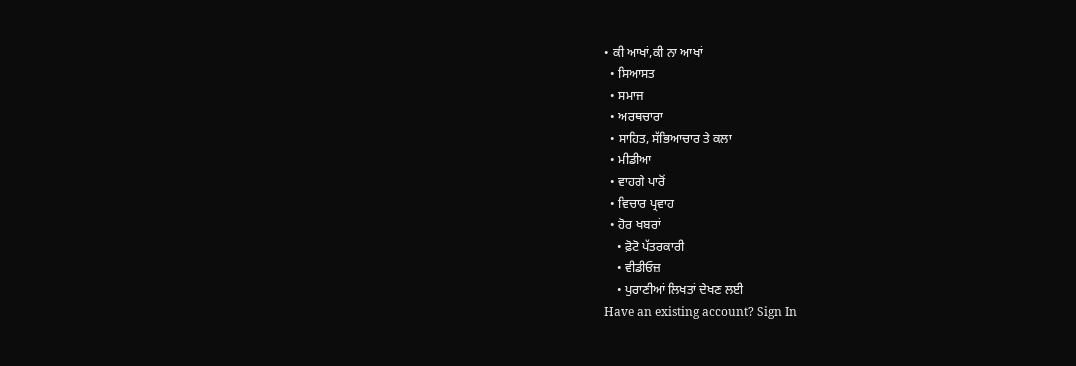• ਕੀ ਆਖਾਂ,ਕੀ ਨਾ ਆਖਾਂ
  • ਸਿਆਸਤ
  • ਸਮਾਜ
  • ਅਰਥਚਾਰਾ
  • ਸਾਹਿਤ, ਸੱਭਿਆਚਾਰ ਤੇ ਕਲਾ
  • ਮੀਡੀਆ
  • ਵਾਹਗੇ ਪਾਰੋਂ
  • ਵਿਚਾਰ ਪ੍ਰਵਾਹ
  • ਹੋਰ ਖਬਰਾਂ
    • ਫ਼ੋਟੋ ਪੱਤਰਕਾਰੀ
    • ਵੀਡੀਓਜ਼
    • ਪੁਰਾਣੀਆਂ ਲਿਖਤਾਂ ਦੇਖਣ ਲਈ
Have an existing account? Sign In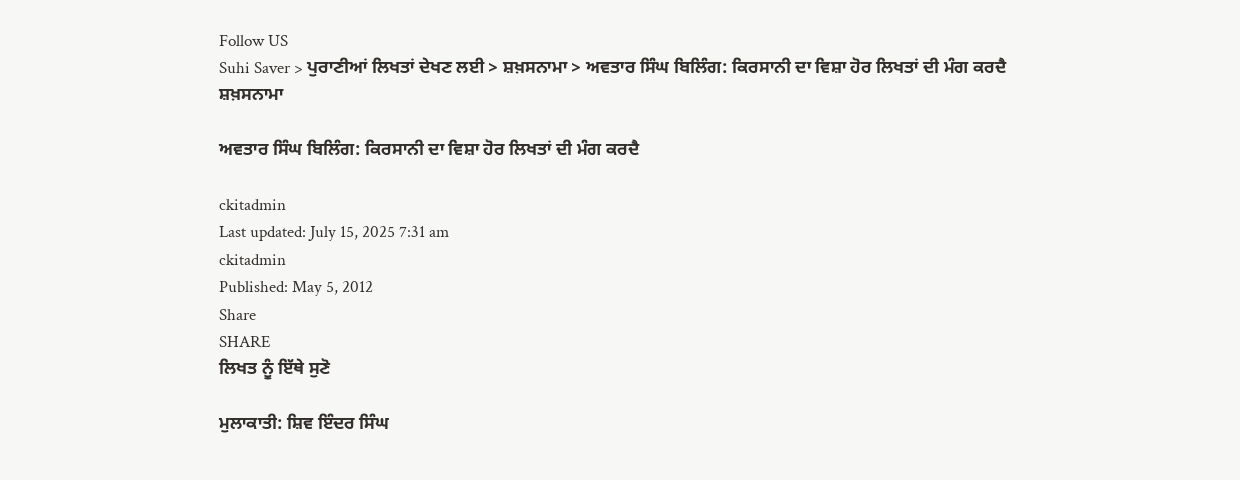Follow US
Suhi Saver > ਪੁਰਾਣੀਆਂ ਲਿਖਤਾਂ ਦੇਖਣ ਲਈ > ਸ਼ਖ਼ਸਨਾਮਾ > ਅਵਤਾਰ ਸਿੰਘ ਬਿਲਿੰਗ: ਕਿਰਸਾਨੀ ਦਾ ਵਿਸ਼ਾ ਹੋਰ ਲਿਖਤਾਂ ਦੀ ਮੰਗ ਕਰਦੈ
ਸ਼ਖ਼ਸਨਾਮਾ

ਅਵਤਾਰ ਸਿੰਘ ਬਿਲਿੰਗ: ਕਿਰਸਾਨੀ ਦਾ ਵਿਸ਼ਾ ਹੋਰ ਲਿਖਤਾਂ ਦੀ ਮੰਗ ਕਰਦੈ

ckitadmin
Last updated: July 15, 2025 7:31 am
ckitadmin
Published: May 5, 2012
Share
SHARE
ਲਿਖਤ ਨੂੰ ਇੱਥੇ ਸੁਣੋ

ਮੁਲਾਕਾਤੀ: ਸ਼ਿਵ ਇੰਦਰ ਸਿੰਘ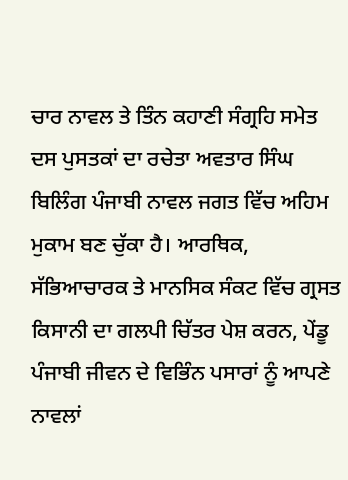ਚਾਰ ਨਾਵਲ ਤੇ ਤਿੰਨ ਕਹਾਣੀ ਸੰਗ੍ਰਹਿ ਸਮੇਤ ਦਸ ਪੁਸਤਕਾਂ ਦਾ ਰਚੇਤਾ ਅਵਤਾਰ ਸਿੰਘ ਬਿਲਿੰਗ ਪੰਜਾਬੀ ਨਾਵਲ ਜਗਤ ਵਿੱਚ ਅਹਿਮ ਮੁਕਾਮ ਬਣ ਚੁੱਕਾ ਹੈ। ਆਰਥਿਕ, ਸੱਭਿਆਚਾਰਕ ਤੇ ਮਾਨਸਿਕ ਸੰਕਟ ਵਿੱਚ ਗ੍ਰਸਤ ਕਿਸਾਨੀ ਦਾ ਗਲਪੀ ਚਿੱਤਰ ਪੇਸ਼ ਕਰਨ, ਪੇਂਡੂ ਪੰਜਾਬੀ ਜੀਵਨ ਦੇ ਵਿਭਿੰਨ ਪਸਾਰਾਂ ਨੂੰ ਆਪਣੇ ਨਾਵਲਾਂ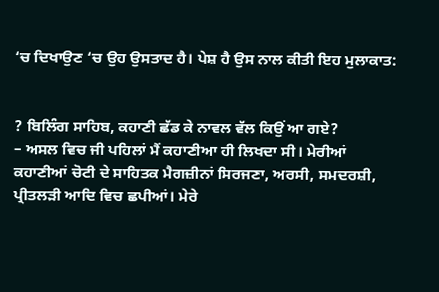‘ਚ ਦਿਖਾਉਣ ‘ਚ ਉਹ ਉਸਤਾਦ ਹੈ। ਪੇਸ਼ ਹੈ ਉਸ ਨਾਲ ਕੀਤੀ ਇਹ ਮੁਲਾਕਾਤ:


? ਬਿਲਿੰਗ ਸਾਹਿਬ, ਕਹਾਣੀ ਛੱਡ ਕੇ ਨਾਵਲ ਵੱਲ ਕਿਉਂ ਆ ਗਏ?
– ਅਸਲ ਵਿਚ ਜੀ ਪਹਿਲਾਂ ਮੈਂ ਕਹਾਣੀਆ ਹੀ ਲਿਖਦਾ ਸੀ। ਮੇਰੀਆਂ ਕਹਾਣੀਆਂ ਚੋਟੀ ਦੇ ਸਾਹਿਤਕ ਮੈਗਜ਼ੀਨਾਂ ਸਿਰਜਣਾ, ਅਰਸੀ, ਸਮਦਰਸ਼ੀ, ਪ੍ਰੀਤਲੜੀ ਆਦਿ ਵਿਚ ਛਪੀਆਂ। ਮੇਰੇ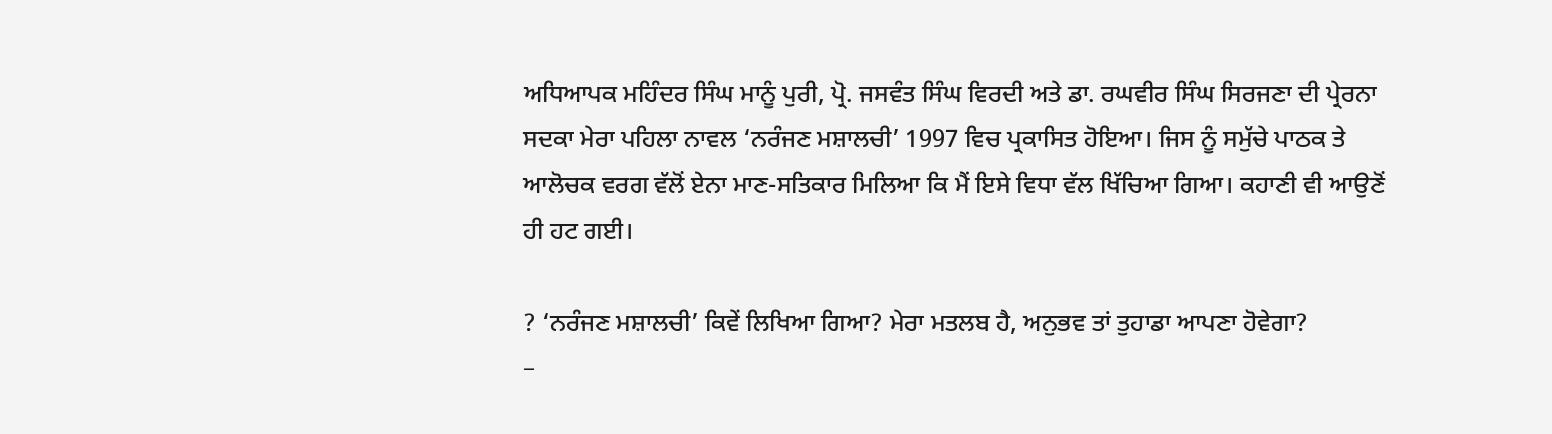ਅਧਿਆਪਕ ਮਹਿੰਦਰ ਸਿੰਘ ਮਾਨੂੰ ਪੁਰੀ, ਪ੍ਰੋ. ਜਸਵੰਤ ਸਿੰਘ ਵਿਰਦੀ ਅਤੇ ਡਾ. ਰਘਵੀਰ ਸਿੰਘ ਸਿਰਜਣਾ ਦੀ ਪ੍ਰੇਰਨਾ ਸਦਕਾ ਮੇਰਾ ਪਹਿਲਾ ਨਾਵਲ ‘ਨਰੰਜਣ ਮਸ਼ਾਲਚੀ’ 1997 ਵਿਚ ਪ੍ਰਕਾਸਿਤ ਹੋਇਆ। ਜਿਸ ਨੂੰ ਸਮੁੱਚੇ ਪਾਠਕ ਤੇ ਆਲੋਚਕ ਵਰਗ ਵੱਲੋਂ ਏਨਾ ਮਾਣ-ਸਤਿਕਾਰ ਮਿਲਿਆ ਕਿ ਮੈਂ ਇਸੇ ਵਿਧਾ ਵੱਲ ਖਿੱਚਿਆ ਗਿਆ। ਕਹਾਣੀ ਵੀ ਆਉਣੋਂ ਹੀ ਹਟ ਗਈ।

? ‘ਨਰੰਜਣ ਮਸ਼ਾਲਚੀ’ ਕਿਵੇਂ ਲਿਖਿਆ ਗਿਆ? ਮੇਰਾ ਮਤਲਬ ਹੈ, ਅਨੁਭਵ ਤਾਂ ਤੁਹਾਡਾ ਆਪਣਾ ਹੋਵੇਗਾ?
–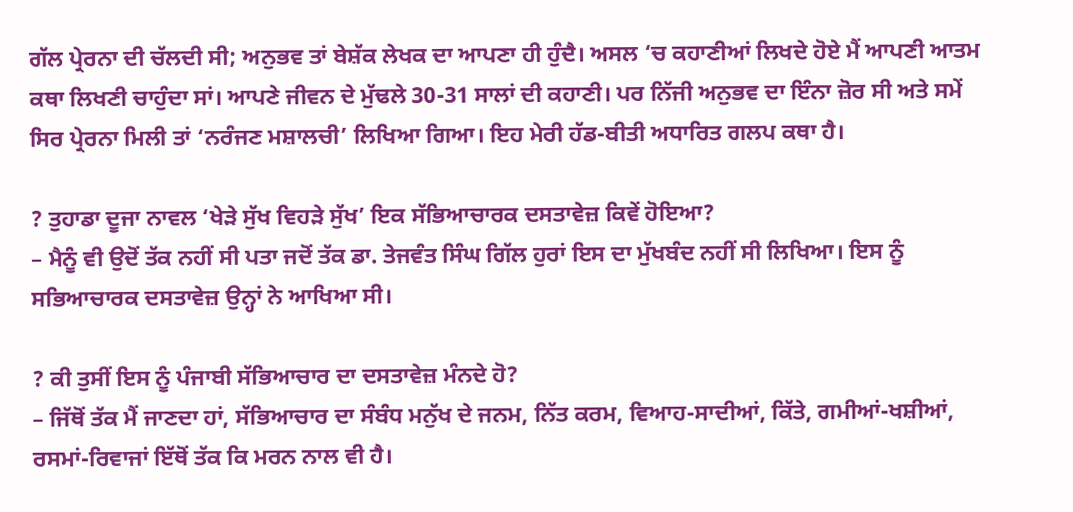ਗੱਲ ਪ੍ਰੇਰਨਾ ਦੀ ਚੱਲਦੀ ਸੀ; ਅਨੁਭਵ ਤਾਂ ਬੇਸ਼ੱਕ ਲੇਖਕ ਦਾ ਆਪਣਾ ਹੀ ਹੁੰਦੈ। ਅਸਲ ‘ਚ ਕਹਾਣੀਆਂ ਲਿਖਦੇ ਹੋਏ ਮੈਂ ਆਪਣੀ ਆਤਮ ਕਥਾ ਲਿਖਣੀ ਚਾਹੁੰਦਾ ਸਾਂ। ਆਪਣੇ ਜੀਵਨ ਦੇ ਮੁੱਢਲੇ 30-31 ਸਾਲਾਂ ਦੀ ਕਹਾਣੀ। ਪਰ ਨਿੱਜੀ ਅਨੁਭਵ ਦਾ ਇੰਨਾ ਜ਼ੋਰ ਸੀ ਅਤੇ ਸਮੇਂ ਸਿਰ ਪ੍ਰੇਰਨਾ ਮਿਲੀ ਤਾਂ ‘ਨਰੰਜਣ ਮਸ਼ਾਲਚੀ’ ਲਿਖਿਆ ਗਿਆ। ਇਹ ਮੇਰੀ ਹੱਡ-ਬੀਤੀ ਅਧਾਰਿਤ ਗਲਪ ਕਥਾ ਹੈ।

? ਤੁਹਾਡਾ ਦੂਜਾ ਨਾਵਲ ‘ਖੇੜੇ ਸੁੱਖ ਵਿਹੜੇ ਸੁੱਖ’ ਇਕ ਸੱਭਿਆਚਾਰਕ ਦਸਤਾਵੇਜ਼ ਕਿਵੇਂ ਹੋਇਆ?
– ਮੈਨੂੰ ਵੀ ਉਦੋਂ ਤੱਕ ਨਹੀਂ ਸੀ ਪਤਾ ਜਦੋਂ ਤੱਕ ਡਾ. ਤੇਜਵੰਤ ਸਿੰਘ ਗਿੱਲ ਹੁਰਾਂ ਇਸ ਦਾ ਮੁੱਖਬੰਦ ਨਹੀਂ ਸੀ ਲਿਖਿਆ। ਇਸ ਨੂੰ ਸਭਿਆਚਾਰਕ ਦਸਤਾਵੇਜ਼ ਉਨ੍ਹਾਂ ਨੇ ਆਖਿਆ ਸੀ।

? ਕੀ ਤੁਸੀਂ ਇਸ ਨੂੰ ਪੰਜਾਬੀ ਸੱਭਿਆਚਾਰ ਦਾ ਦਸਤਾਵੇਜ਼ ਮੰਨਦੇ ਹੋ?
– ਜਿੱਥੋਂ ਤੱਕ ਮੈਂ ਜਾਣਦਾ ਹਾਂ, ਸੱਭਿਆਚਾਰ ਦਾ ਸੰਬੰਧ ਮਨੁੱਖ ਦੇ ਜਨਮ, ਨਿੱਤ ਕਰਮ, ਵਿਆਹ-ਸਾਦੀਆਂ, ਕਿੱਤੇ, ਗਮੀਆਂ-ਖਸ਼ੀਆਂ, ਰਸਮਾਂ-ਰਿਵਾਜਾਂ ਇੱਥੋਂ ਤੱਕ ਕਿ ਮਰਨ ਨਾਲ ਵੀ ਹੈ।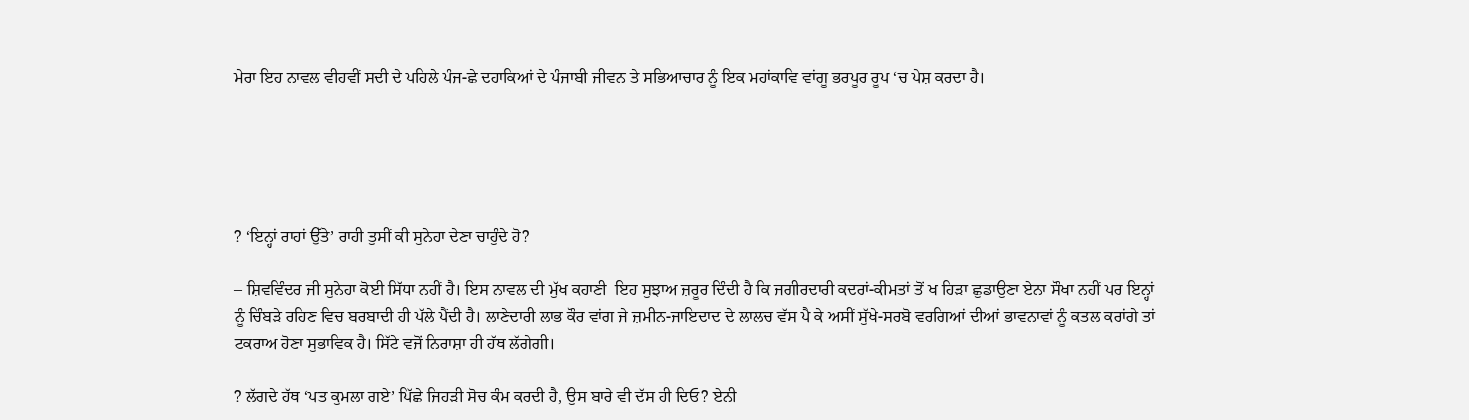ਮੇਰਾ ਇਹ ਨਾਵਲ ਵੀਹਵੀਂ ਸਦੀ ਦੇ ਪਹਿਲੇ ਪੰਜ-ਛੇ ਦਹਾਕਿਆਂ ਦੇ ਪੰਜਾਬੀ ਜੀਵਨ ਤੇ ਸਭਿਆਚਾਰ ਨੂੰ ਇਕ ਮਹਾਂਕਾਵਿ ਵਾਂਗੂ ਭਰਪੂਰ ਰੂਪ ‘ਚ ਪੇਸ਼ ਕਰਦਾ ਹੈ।





? ‘ਇਨ੍ਹਾਂ ਰਾਹਾਂ ਉੱਤੇ’ ਰਾਹੀ ਤੁਸੀਂ ਕੀ ਸੁਨੇਹਾ ਦੇਣਾ ਚਾਹੁੰਦੇ ਹੋ?

– ਸ਼ਿਵਵਿੰਦਰ ਜੀ ਸੁਨੇਹਾ ਕੋਈ ਸਿੱਧਾ ਨਹੀਂ ਹੈ। ਇਸ ਨਾਵਲ ਦੀ ਮੁੱਖ ਕਹਾਣੀ  ਇਹ ਸੁਝਾਅ ਜ਼ਰੂਰ ਦਿੰਦੀ ਹੈ ਕਿ ਜਗੀਰਦਾਰੀ ਕਦਰਾਂ-ਕੀਮਤਾਂ ਤੋਂ ਖ ਹਿੜਾ ਛੁਡਾਉਣਾ ਏਨਾ ਸੌਖਾ ਨਹੀਂ ਪਰ ਇਨ੍ਹਾਂ ਨੂੰ ਚਿੰਬੜੇ ਰਹਿਣ ਵਿਚ ਬਰਬਾਦੀ ਹੀ ਪੱਲੇ ਪੈਂਦੀ ਹੈ। ਲਾਣੇਦਾਰੀ ਲਾਭ ਕੌਰ ਵਾਂਗ ਜੇ ਜ਼ਮੀਨ-ਜਾਇਦਾਦ ਦੇ ਲਾਲਚ ਵੱਸ ਪੈ ਕੇ ਅਸੀਂ ਸੁੱਖੇ-ਸਰਬੋ ਵਰਗਿਆਂ ਦੀਆਂ ਭਾਵਨਾਵਾਂ ਨੂੰ ਕਤਲ ਕਰਾਂਗੇ ਤਾਂ ਟਕਰਾਅ ਹੋਣਾ ਸੁਭਾਵਿਕ ਹੈ। ਸਿੱਟੇ ਵਜੋਂ ਨਿਰਾਸ਼ਾ ਹੀ ਹੱਥ ਲੱਗੇਗੀ।

? ਲੱਗਦੇ ਹੱਥ ‘ਪਤ ਕੁਮਲਾ ਗਏ’ ਪਿੱਛੇ ਜਿਹੜੀ ਸੋਚ ਕੰਮ ਕਰਦੀ ਹੈ, ਉਸ ਬਾਰੇ ਵੀ ਦੱਸ ਹੀ ਦਿਓ? ਏਨੀ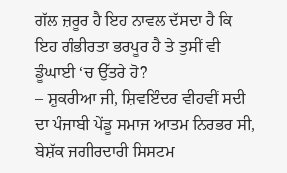ਗੱਲ ਜ਼ਰੂਰ ਹੈ ਇਹ ਨਾਵਲ ਦੱਸਦਾ ਹੈ ਕਿ ਇਹ ਗੰਭੀਰਤਾ ਭਰਪੂਰ ਹੈ ਤੇ ਤੁਸੀਂ ਵੀ ਡੂੰਘਾਈ ‘ਚ ਉੱਤਰੇ ਹੋ?
– ਸ਼ੁਕਰੀਆ ਜੀ, ਸ਼ਿਵਇੰਦਰ ਵੀਹਵੀਂ ਸਦੀ ਦਾ ਪੰਜਾਬੀ ਪੇਂਡੂ ਸਮਾਜ ਆਤਮ ਨਿਰਭਰ ਸੀ, ਬੇਸ਼ੱਕ ਜਗੀਰਦਾਰੀ ਸਿਸਟਮ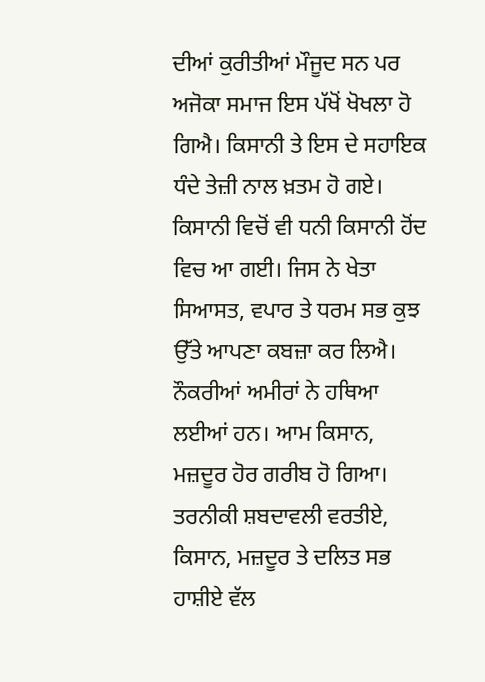ਦੀਆਂ ਕੁਰੀਤੀਆਂ ਮੌਜੂਦ ਸਨ ਪਰ ਅਜੋਕਾ ਸਮਾਜ ਇਸ ਪੱਖੋਂ ਖੋਖਲਾ ਹੋ ਗਿਐ। ਕਿਸਾਨੀ ਤੇ ਇਸ ਦੇ ਸਹਾਇਕ ਧੰਦੇ ਤੇਜ਼ੀ ਨਾਲ ਖ਼ਤਮ ਹੋ ਗਏ। ਕਿਸਾਨੀ ਵਿਚੋਂ ਵੀ ਧਨੀ ਕਿਸਾਨੀ ਹੋਂਦ ਵਿਚ ਆ ਗਈ। ਜਿਸ ਨੇ ਖੇਤਾ ਸਿਆਸਤ, ਵਪਾਰ ਤੇ ਧਰਮ ਸਭ ਕੁਝ ਉੱਤੇ ਆਪਣਾ ਕਬਜ਼ਾ ਕਰ ਲਿਐ। ਨੌਕਰੀਆਂ ਅਮੀਰਾਂ ਨੇ ਹਥਿਆ ਲਈਆਂ ਹਨ। ਆਮ ਕਿਸਾਨ, ਮਜ਼ਦੂਰ ਹੋਰ ਗਰੀਬ ਹੋ ਗਿਆ। ਤਰਨੀਕੀ ਸ਼ਬਦਾਵਲੀ ਵਰਤੀਏ, ਕਿਸਾਨ, ਮਜ਼ਦੂਰ ਤੇ ਦਲਿਤ ਸਭ ਹਾਸ਼ੀਏ ਵੱਲ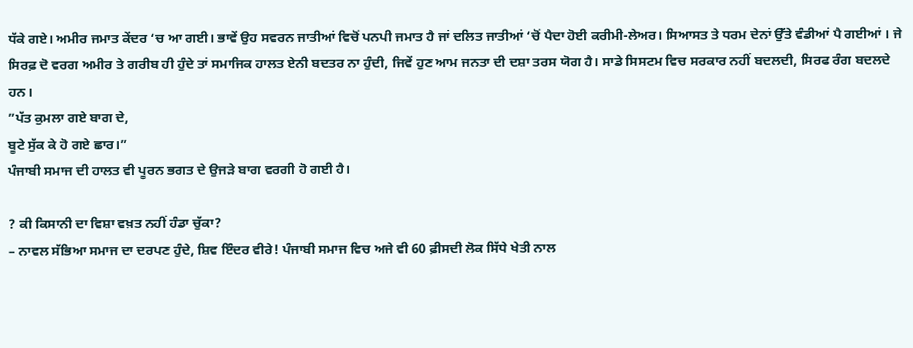ਧੱਕੇ ਗਏ। ਅਮੀਰ ਜਮਾਤ ਕੇਂਦਰ ‘ਚ ਆ ਗਈ। ਭਾਵੇਂ ਉਹ ਸਵਰਨ ਜਾਤੀਆਂ ਵਿਚੋਂ ਪਨਪੀ ਜਮਾਤ ਹੈ ਜਾਂ ਦਲਿਤ ਜਾਤੀਆਂ ‘ਚੋਂ ਪੈਦਾ ਹੋਈ ਕਰੀਮੀ-ਲੇਅਰ। ਸਿਆਸਤ ਤੇ ਧਰਮ ਦੇਨਾਂ ਉੱਤੇ ਵੰਡੀਆਂ ਪੈ ਗਈਆਂ । ਜੇ ਸਿਰਫ਼ ਦੋ ਵਰਗ ਅਮੀਰ ਤੇ ਗਰੀਬ ਹੀ ਹੁੰਦੇ ਤਾਂ ਸਮਾਜਿਕ ਹਾਲਤ ਏਨੀ ਬਦਤਰ ਨਾ ਹੁੰਦੀ, ਜਿਵੇਂ ਹੁਣ ਆਮ ਜਨਤਾ ਦੀ ਦਸ਼ਾ ਤਰਸ ਯੋਗ ਹੈ। ਸਾਡੇ ਸਿਸਟਮ ਵਿਚ ਸਰਕਾਰ ਨਹੀਂ ਬਦਲਦੀ, ਸਿਰਫ ਰੰਗ ਬਦਲਦੇ ਹਨ।
”ਪੱਤ ਕੁਮਲਾ ਗਏ ਬਾਗ ਦੇ,
ਬੂਟੇ ਸੁੱਕ ਕੇ ਹੋ ਗਏ ਛਾਰ।”
ਪੰਜਾਬੀ ਸਮਾਜ ਦੀ ਹਾਲਤ ਵੀ ਪੂਰਨ ਭਗਤ ਦੇ ਉਜੜੇ ਬਾਗ ਵਰਗੀ ਹੋ ਗਈ ਹੈ।

? ਕੀ ਕਿਸਾਨੀ ਦਾ ਵਿਸ਼ਾ ਵਖ਼ਤ ਨਹੀਂ ਹੰਡਾ ਚੁੱਕਾ?
– ਨਾਵਲ ਸੱਭਿਆ ਸਮਾਜ ਦਾ ਦਰਪਣ ਹੁੰਦੇ, ਸ਼ਿਵ ਇੰਦਰ ਵੀਰੇ! ਪੰਜਾਬੀ ਸਮਾਜ ਵਿਚ ਅਜੇ ਵੀ 60 ਫ਼ੀਸਦੀ ਲੋਕ ਸਿੱਧੇ ਖੇਤੀ ਨਾਲ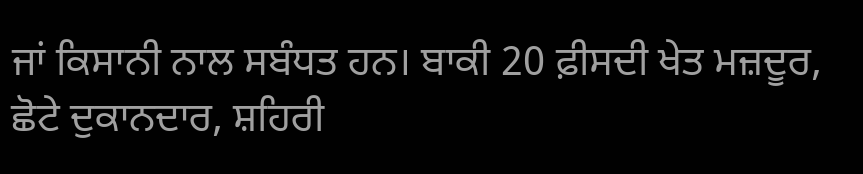ਜਾਂ ਕਿਸਾਨੀ ਨਾਲ ਸਬੰਧਤ ਹਨ। ਬਾਕੀ 20 ਫ਼ੀਸਦੀ ਖੇਤ ਮਜ਼ਦੂਰ, ਛੋਟੇ ਦੁਕਾਨਦਾਰ, ਸ਼ਹਿਰੀ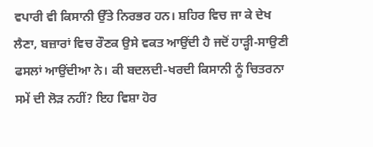ਵਪਾਰੀ ਵੀ ਕਿਸਾਨੀ ਉੱਤੇ ਨਿਰਭਰ ਹਨ। ਸ਼ਹਿਰ ਵਿਚ ਜਾ ਕੇ ਦੇਖ ਲੈਣਾ, ਬਜ਼ਾਰਾਂ ਵਿਚ ਰੌਣਕ ਉਸੇ ਵਕਤ ਆਉਂਦੀ ਹੈ ਜਦੋਂ ਹਾੜ੍ਹੀ-ਸਾਉਣੀ ਫਸਲਾਂ ਆਉਂਦੀਆ ਨੇ। ਕੀ ਬਦਲਦੀ-ਖਰਦੀ ਕਿਸਾਨੀ ਨੂੰ ਚਿਤਰਨਾ ਸਮੇਂ ਦੀ ਲੋੜ ਨਹੀਂ? ਇਹ ਵਿਸ਼ਾ ਹੋਰ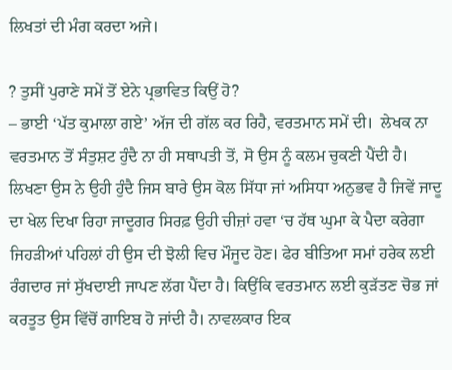ਲਿਖਤਾਂ ਦੀ ਮੰਗ ਕਰਦਾ ਅਜੇ।

? ਤੁਸੀਂ ਪੁਰਾਣੇ ਸਮੇਂ ਤੋਂ ਏਨੇ ਪ੍ਰਭਾਵਿਤ ਕਿਉਂ ਹੋ?
– ਭਾਈ ‘ਪੱਤ ਕੁਮਾਲਾ ਗਏ’ ਅੱਜ ਦੀ ਗੱਲ ਕਰ ਰਿਹੈ, ਵਰਤਮਾਨ ਸਮੇਂ ਦੀ।  ਲੇਖਕ ਨਾ ਵਰਤਮਾਨ ਤੋਂ ਸੰਤੁਸ਼ਟ ਹੁੰਦੈ ਨਾ ਹੀ ਸਥਾਪਤੀ ਤੋਂ, ਸੋ ਉਸ ਨੂੰ ਕਲਮ ਚੁਕਣੀ ਪੈਂਦੀ ਹੈ। ਲਿਖਣਾ ਉਸ ਨੇ ਉਹੀ ਹੁੰਦੈ ਜਿਸ ਬਾਰੇ ਉਸ ਕੋਲ ਸਿੱਧਾ ਜਾਂ ਅਸਿਧਾ ਅਨੁਭਵ ਹੈ ਜਿਵੇਂ ਜਾਦੂ ਦਾ ਖੇਲ ਦਿਖਾ ਰਿਹਾ ਜਾਦੂਗਰ ਸਿਰਫ਼ ਉਹੀ ਚੀਜ਼ਾਂ ਹਵਾ ‘ਚ ਹੱਥ ਘੁਮਾ ਕੇ ਪੈਦਾ ਕਰੇਗਾ ਜਿਹੜੀਆਂ ਪਹਿਲਾਂ ਹੀ ਉਸ ਦੀ ਝੋਲੀ ਵਿਚ ਮੌਜੂਦ ਹੋਣ। ਫੇਰ ਬੀਤਿਆ ਸਮਾਂ ਹਰੇਕ ਲਈ ਰੰਗਦਾਰ ਜਾਂ ਸੁੱਖਦਾਈ ਜਾਪਣ ਲੱਗ ਪੈਂਦਾ ਹੈ। ਕਿਉਂਕਿ ਵਰਤਮਾਨ ਲਈ ਕੁੜੱਤਣ ਚੋਭ ਜਾਂ ਕਰਤੂਤ ਉਸ ਵਿੱਚੋਂ ਗਾਇਬ ਹੋ ਜਾਂਦੀ ਹੈ। ਨਾਵਲਕਾਰ ਇਕ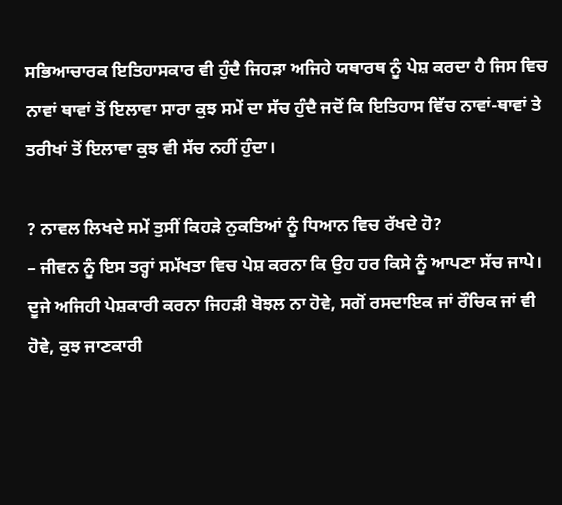ਸਭਿਆਚਾਰਕ ਇਤਿਹਾਸਕਾਰ ਵੀ ਹੁੰਦੈ ਜਿਹੜਾ ਅਜਿਹੇ ਯਥਾਰਥ ਨੂੰ ਪੇਸ਼ ਕਰਦਾ ਹੈ ਜਿਸ ਵਿਚ ਨਾਵਾਂ ਥਾਵਾਂ ਤੋਂ ਇਲਾਵਾ ਸਾਰਾ ਕੁਝ ਸਮੇਂ ਦਾ ਸੱਚ ਹੁੰਦੈ ਜਦੋਂ ਕਿ ਇਤਿਹਾਸ ਵਿੱਚ ਨਾਵਾਂ-ਥਾਵਾਂ ਤੇ ਤਰੀਖਾਂ ਤੋਂ ਇਲਾਵਾ ਕੁਝ ਵੀ ਸੱਚ ਨਹੀਂ ਹੁੰਦਾ।

? ਨਾਵਲ ਲਿਖਦੇ ਸਮੇਂ ਤੁਸੀਂ ਕਿਹੜੇ ਨੁਕਤਿਆਂ ਨੂੰ ਧਿਆਨ ਵਿਚ ਰੱਖਦੇ ਹੋ?
– ਜੀਵਨ ਨੂੰ ਇਸ ਤਰ੍ਹਾਂ ਸਮੱਖਤਾ ਵਿਚ ਪੇਸ਼ ਕਰਨਾ ਕਿ ਉਹ ਹਰ ਕਿਸੇ ਨੂੰ ਆਪਣਾ ਸੱਚ ਜਾਪੇ। ਦੂਜੇ ਅਜਿਹੀ ਪੇਸ਼ਕਾਰੀ ਕਰਨਾ ਜਿਹੜੀ ਬੋਝਲ ਨਾ ਹੋਵੇ, ਸਗੋਂ ਰਸਦਾਇਕ ਜਾਂ ਰੌਚਿਕ ਜਾਂ ਵੀ ਹੋਵੇ, ਕੁਝ ਜਾਣਕਾਰੀ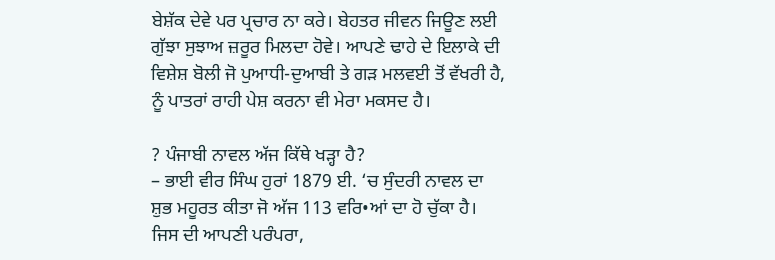ਬੇਸ਼ੱਕ ਦੇਵੇ ਪਰ ਪ੍ਰਚਾਰ ਨਾ ਕਰੇ। ਬੇਹਤਰ ਜੀਵਨ ਜਿਊਣ ਲਈ ਗੁੱਝਾ ਸੁਝਾਅ ਜ਼ਰੂਰ ਮਿਲਦਾ ਹੋਵੇ। ਆਪਣੇ ਢਾਹੇ ਦੇ ਇਲਾਕੇ ਦੀ ਵਿਸ਼ੇਸ਼ ਬੋਲੀ ਜੋ ਪੁਆਧੀ-ਦੁਆਬੀ ਤੇ ਗੜ ਮਲਵਈ ਤੋਂ ਵੱਖਰੀ ਹੈ, ਨੂੰ ਪਾਤਰਾਂ ਰਾਹੀ ਪੇਸ਼ ਕਰਨਾ ਵੀ ਮੇਰਾ ਮਕਸਦ ਹੈ।

? ਪੰਜਾਬੀ ਨਾਵਲ ਅੱਜ ਕਿੱਥੇ ਖੜ੍ਹਾ ਹੈ?
– ਭਾਈ ਵੀਰ ਸਿੰਘ ਹੁਰਾਂ 1879 ਈ. ‘ਚ ਸੁੰਦਰੀ ਨਾਵਲ ਦਾ ਸ਼ੁਭ ਮਹੂਰਤ ਕੀਤਾ ਜੋ ਅੱਜ 113 ਵਰਿ•ਆਂ ਦਾ ਹੋ ਚੁੱਕਾ ਹੈ। ਜਿਸ ਦੀ ਆਪਣੀ ਪਰੰਪਰਾ,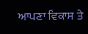ਆਪਣਾ ਵਿਕਾਸ ਤੇ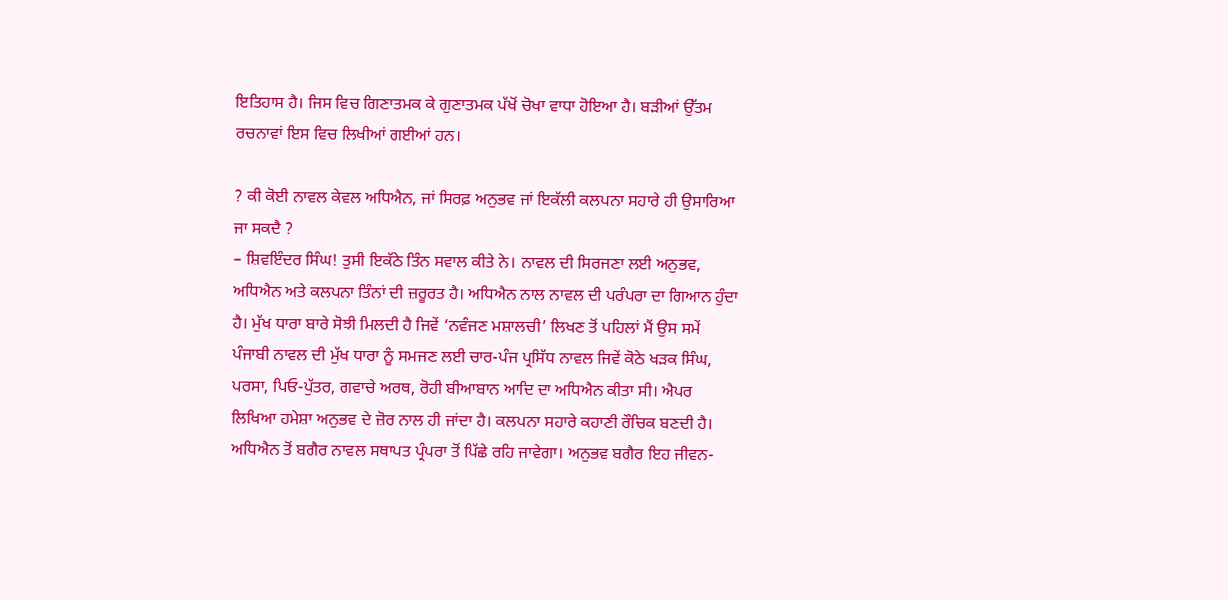ਇਤਿਹਾਸ ਹੈ। ਜਿਸ ਵਿਚ ਗਿਣਾਤਮਕ ਕੇ ਗੁਣਾਤਮਕ ਪੱਖੋਂ ਚੋਖਾ ਵਾਧਾ ਹੋਇਆ ਹੈ। ਬੜੀਆਂ ਉੱਤਮ ਰਚਨਾਵਾਂ ਇਸ ਵਿਚ ਲਿਖੀਆਂ ਗਈਆਂ ਹਨ।

? ਕੀ ਕੋਈ ਨਾਵਲ ਕੇਵਲ ਅਧਿਐਨ, ਜਾਂ ਸਿਰਫ਼ ਅਨੁਭਵ ਜਾਂ ਇਕੱਲੀ ਕਲਪਨਾ ਸਹਾਰੇ ਹੀ ਉਸਾਰਿਆ ਜਾ ਸਕਦੈ ?
– ਸ਼ਿਵਇੰਦਰ ਸਿੰਘ! ਤੁਸੀ ਇਕੱਠੇ ਤਿੰਨ ਸਵਾਲ ਕੀਤੇ ਨੇ। ਨਾਵਲ ਦੀ ਸਿਰਜਣਾ ਲਈ ਅਨੁਭਵ, ਅਧਿਐਨ ਅਤੇ ਕਲਪਨਾ ਤਿੰਨਾਂ ਦੀ ਜ਼ਰੂਰਤ ਹੈ। ਅਧਿਐਨ ਨਾਲ ਨਾਵਲ ਦੀ ਪਰੰਪਰਾ ਦਾ ਗਿਆਨ ਹੁੰਦਾ ਹੈ। ਮੁੱਖ ਧਾਰਾ ਬਾਰੇ ਸੋਝੀ ਮਿਲਦੀ ਹੈ ਜਿਵੇਂ ‘ਨਵੰਜਣ ਮਸ਼ਾਲਚੀ’ ਲਿਖਣ ਤੋਂ ਪਹਿਲਾਂ ਮੈਂ ਉਸ ਸਮੇਂ ਪੰਜਾਬੀ ਨਾਵਲ ਦੀ ਮੁੱਖ ਧਾਰਾ ਨੂੰ ਸਮਜਣ ਲਈ ਚਾਰ-ਪੰਜ ਪ੍ਰਸਿੱਧ ਨਾਵਲ ਜਿਵੇਂ ਕੋਠੇ ਖੜਕ ਸਿੰਘ, ਪਰਸਾ, ਪਿਓ-ਪੁੱਤਰ, ਗਵਾਚੇ ਅਰਥ, ਰੋਹੀ ਬੀਆਬਾਨ ਆਦਿ ਦਾ ਅਧਿਐਨ ਕੀਤਾ ਸੀ। ਐਪਰ ਲਿਖਿਆ ਹਮੇਸ਼ਾ ਅਨੁਭਵ ਦੇ ਜ਼ੋਰ ਨਾਲ ਹੀ ਜਾਂਦਾ ਹੈ। ਕਲਪਨਾ ਸਹਾਰੇ ਕਹਾਣੀ ਰੌਚਿਕ ਬਣਦੀ ਹੈ। ਅਧਿਐਨ ਤੋਂ ਬਗੈਰ ਨਾਵਲ ਸਥਾਪਤ ਪ੍ਰੰਪਰਾ ਤੋਂ ਪਿੱਛੇ ਰਹਿ ਜਾਵੇਗਾ। ਅਨੁਭਵ ਬਗੈਰ ਇਹ ਜੀਵਨ-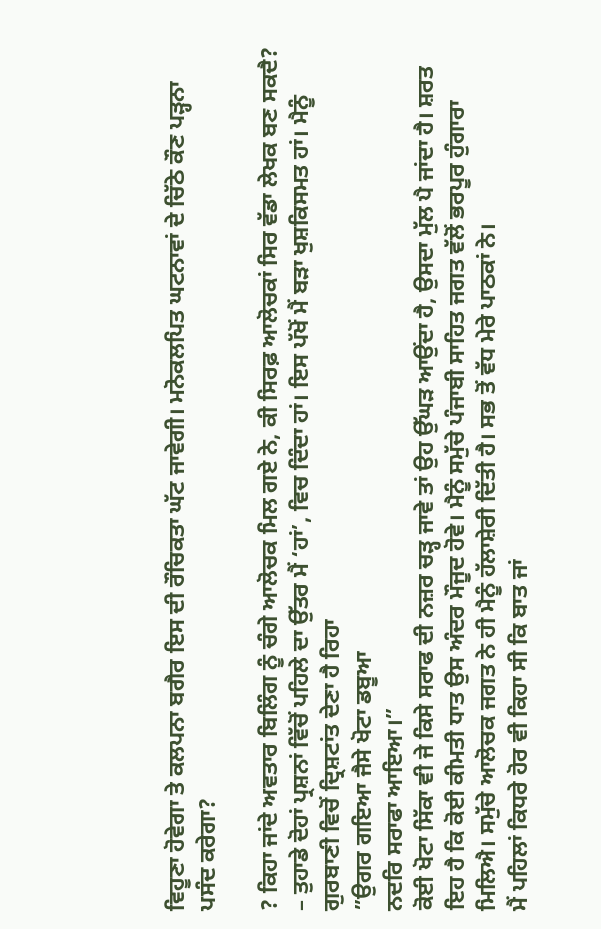ਵਿਹੂਣਾ ਹੋਵੇਗਾ ਤੇ ਕਲਪਨਾ ਬਗੈਰ ਇਸ ਦੀ ਰੌਚਿਕਤਾ ਘੱਟ ਜਾਵੇਗੀ। ਮਨੋਕਲਪਿਤ ਘਟਨਾਵਾਂ ਦੇ ਚਿੱਠੇ ਕੌਣ ਪੜ੍ਹਨਾ ਪਸੰਦ ਕਰੇਗਾ?

? ਕਿਹਾ ਜਾਂਦੇ ਅਵਤਾਰ ਬਿਲਿੰਗ ਨੂੰ ਚੰਗੇ ਆਲੋਚਕ ਮਿਲ ਗਏ ਨੇ, ਕੀ ਸਿਰਫ਼ ਆਲੋਚਕਾਂ ਸਿਰ ਵੱਡਾ ਲੇਖਕ ਬਣ ਸਕਦੈ?
– ਤੁਹਾਡੇ ਦੋਹਾਂ ਪ੍ਰਸ਼ਨਾਂ ਵਿੱਚੋਂ ਪਹਿਲੇ ਦਾ ਉੱਤਰ ਮੈਂ ‘ਹਾਂ’, ਵਿਚ ਦਿੰਦਾ ਹਾਂ। ਇਸ ਪੱਖੋਂ ਮੈਂ ਬੜਾ ਖੁਸ਼ਕਿਸਮਤ ਹਾਂ। ਮੈਨੂੰ ਗੁਰਬਾਣੀ ਵਿਚੋਂ ਦ੍ਰਿਸ਼ਟਾਂਤ ਦੇਣਾ ਹੈ ਰਿਹਾ
”ਉਗਰ ਗਇਆ ਜੈਸੇ ਖੋਟਾ ਡਬੂਆ
ਨਦਰਿ ਸਰਾਫਾ ਆਇਆ।”
ਕੋਈ ਖੋਟਾ ਸਿੱਕਾ ਵੀ ਜੇ ਕਿਸੇ ਸਰਾਫ ਦੀ ਨਜ਼ਰ ਚੜ੍ਹ ਜਾਵੇ ਤਾਂ ਉਹ ਉੱਘੜ ਆਉਂਦਾ ਹੈ, ਉਸਦਾ ਮੁੱਲ ਪੈ ਜਾਂਦਾ ਹੈ। ਸ਼ਰਤ ਇਹ ਹੈ ਕਿ ਕੋਈ ਕੀਮਤੀ ਧਾਤ ਉਸ ਅੰਦਰ ਮੌਜੂਦ ਹੋਵੇ। ਮੈਨੂੰ ਸਮੁੱਚੇ ਪੰਜਾਬੀ ਸਾਹਿਤ ਜਗਤ ਵੱਲੋਂ ਭਰਪੂਰ ਹੁੰਗਾਰਾ ਮਿਲਿਐ। ਸਮੁੱਚੇ ਆਲੋਚਕ ਜਗਤ ਨੇ ਹੀ ਮੈਨੂੰ ਹੱਲਾਸ਼ੇਰੀ ਦਿੱਤੀ ਹੈ। ਸਭ ਤੋਂ ਵੱਧ ਮੇਰੇ ਪਾਠਕਾਂ ਨੇ।
ਮੈਂ ਪਹਿਲਾਂ ਕਿਧਰੇ ਹੋਰ ਵੀ ਕਿਹਾ ਸੀ ਕਿ ਬਾਤ ਜਾਂ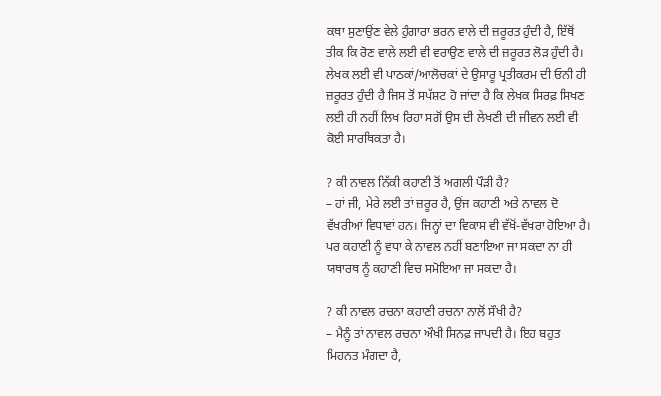ਕਥਾ ਸੁਣਾਉਂਣ ਵੇਲੇ ਹੁੰਗਾਰਾ ਭਰਨ ਵਾਲੇ ਦੀ ਜ਼ਰੂਰਤ ਹੁੰਦੀ ਹੈ, ਇੱਥੋਂ ਤੀਕ ਕਿ ਰੋਣ ਵਾਲੇ ਲਈ ਵੀ ਵਰਾਉਣ ਵਾਲੇ ਦੀ ਜ਼ਰੂਰਤ ਲੋੜ ਹੁੰਦੀ ਹੈ। ਲੇਖਕ ਲਈ ਵੀ ਪਾਠਕਾਂ/ਆਲੋਚਕਾਂ ਦੇ ਉਸਾਰੂ ਪ੍ਰਤੀਕਰਮ ਦੀ ਓਨੀ ਹੀ ਜ਼ਰੂਰਤ ਹੁੰਦੀ ਹੈ ਜਿਸ ਤੋਂ ਸਪੱਸ਼ਟ ਹੋ ਜਾਂਦਾ ਹੈ ਕਿ ਲੇਖਕ ਸਿਰਫ਼ ਸਿਖਣ ਲਈ ਹੀ ਨਹੀਂ ਲਿਖ ਰਿਹਾ ਸਗੋਂ ਉਸ ਦੀ ਲੇਖਣੀ ਦੀ ਜੀਵਨ ਲਈ ਵੀ ਕੋਈ ਸਾਰਥਿਕਤਾ ਹੈ।

? ਕੀ ਨਾਵਲ ਨਿੱਕੀ ਕਹਾਣੀ ਤੋਂ ਅਗਲੀ ਪੌੜੀ ਹੈ?
– ਹਾਂ ਜੀ, ਮੇਰੇ ਲਈ ਤਾਂ ਜ਼ਰੂਰ ਹੈ, ਉਂਜ ਕਹਾਣੀ ਅਤੇ ਨਾਵਲ ਦੋ ਵੱਖਰੀਆਂ ਵਿਧਾਵਾਂ ਹਨ। ਜਿਨ੍ਹਾਂ ਦਾ ਵਿਕਾਸ ਵੀ ਵੱਖੋਂ-ਵੱਖਰਾ ਹੋਇਆ ਹੈ। ਪਰ ਕਹਾਣੀ ਨੂੰ ਵਧਾ ਕੇ ਨਾਵਲ ਨਹੀਂ ਬਣਾਇਆ ਜਾ ਸਕਦਾ ਨਾ ਹੀ ਯਥਾਰਥ ਨੂੰ ਕਹਾਣੀ ਵਿਚ ਸਮੋਇਆ ਜਾ ਸਕਦਾ ਹੈ।

? ਕੀ ਨਾਵਲ ਰਚਨਾ ਕਹਾਣੀ ਰਚਨਾ ਨਾਲੋਂ ਸੌਖੀ ਹੈ?
– ਮੈਨੂੰ ਤਾਂ ਨਾਵਲ ਰਚਨਾ ਔਖੀ ਸਿਨਫ਼ ਜਾਪਦੀ ਹੈ। ਇਹ ਬਹੁਤ ਮਿਹਨਤ ਮੰਗਦਾ ਹੈ,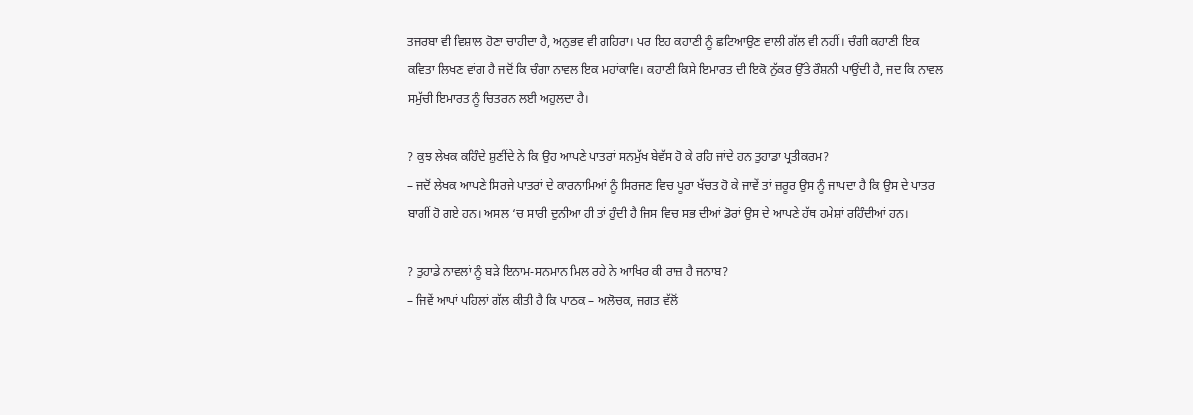ਤਜਰਬਾ ਵੀ ਵਿਸ਼ਾਲ ਹੋਣਾ ਚਾਹੀਦਾ ਹੈ, ਅਨੁਭਵ ਵੀ ਗਹਿਰਾ। ਪਰ ਇਹ ਕਹਾਣੀ ਨੂੰ ਛਟਿਆਉਣ ਵਾਲੀ ਗੱਲ ਵੀ ਨਹੀਂ। ਚੰਗੀ ਕਹਾਣੀ ਇਕ ਕਵਿਤਾ ਲਿਖਣ ਵਾਂਗ ਹੈ ਜਦੋਂ ਕਿ ਚੰਗਾ ਨਾਵਲ ਇਕ ਮਹਾਂਕਾਵਿ। ਕਹਾਣੀ ਕਿਸੇ ਇਮਾਰਤ ਦੀ ਇਕੋ ਨੁੱਕਰ ਉੱਤੇ ਰੌਸ਼ਨੀ ਪਾਉਂਦੀ ਹੈ, ਜਦ ਕਿ ਨਾਵਲ ਸਮੁੱਚੀ ਇਮਾਰਤ ਨੂੰ ਚਿਤਰਨ ਲਈ ਅਹੁਲਦਾ ਹੈ।

? ਕੁਝ ਲੇਖਕ ਕਹਿੰਦੇ ਸ਼ੁਣੀਂਦੇ ਨੇ ਕਿ ਉਹ ਆਪਣੇ ਪਾਤਰਾਂ ਸਨਮੁੱਖ ਬੇਵੱਸ ਹੋ ਕੇ ਰਹਿ ਜਾਂਦੇ ਹਨ ਤੁਹਾਡਾ ਪ੍ਰਤੀਕਰਮ?
– ਜਦੋਂ ਲੇਖਕ ਆਪਣੇ ਸਿਰਜੇ ਪਾਤਰਾਂ ਦੇ ਕਾਰਨਾਮਿਆਂ ਨੂੰ ਸਿਰਜਣ ਵਿਚ ਪੂਰਾ ਖੱਚਤ ਹੋ ਕੇ ਜਾਵੇਂ ਤਾਂ ਜ਼ਰੂਰ ਉਸ ਨੂੰ ਜਾਪਦਾ ਹੈ ਕਿ ਉਸ ਦੇ ਪਾਤਰ ਬਾਗੀਂ ਹੋ ਗਏ ਹਨ। ਅਸਲ ‘ਚ ਸਾਰੀ ਦੁਨੀਆ ਹੀ ਤਾਂ ਹੁੰਦੀ ਹੈ ਜਿਸ ਵਿਚ ਸਭ ਦੀਆਂ ਡੋਰਾਂ ਉਸ ਦੇ ਆਪਣੇ ਹੱਥ ਹਮੇਸ਼ਾਂ ਰਹਿੰਦੀਆਂ ਹਨ।

? ਤੁਹਾਡੇ ਨਾਵਲਾਂ ਨੂੰ ਬੜੇ ਇਨਾਮ-ਸਨਮਾਨ ਮਿਲ ਰਹੇ ਨੇ ਆਖਿਰ ਕੀ ਰਾਜ਼ ਹੈ ਜਨਾਬ?
– ਜਿਵੇਂ ਆਪਾਂ ਪਹਿਲਾਂ ਗੱਲ ਕੀਤੀ ਹੈ ਕਿ ਪਾਠਕ – ਅਲੋਚਕ, ਜਗਤ ਵੱਲੋਂ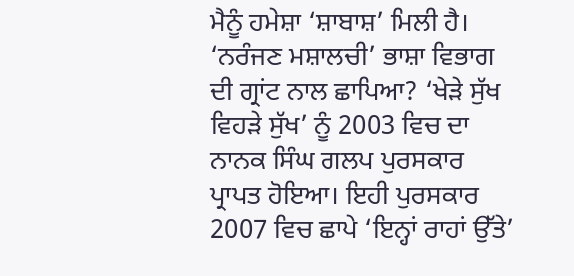ਮੈਨੂੰ ਹਮੇਸ਼ਾ ‘ਸ਼ਾਬਾਸ਼’ ਮਿਲੀ ਹੈ। ‘ਨਰੰਜਣ ਮਸ਼ਾਲਚੀ’ ਭਾਸ਼ਾ ਵਿਭਾਗ ਦੀ ਗ੍ਰਾਂਟ ਨਾਲ ਛਾਪਿਆ? ‘ਖੇੜੇ ਸੁੱਖ ਵਿਹੜੇ ਸੁੱਖ’ ਨੂੰ 2003 ਵਿਚ ਦਾ ਨਾਨਕ ਸਿੰਘ ਗਲਪ ਪੁਰਸਕਾਰ ਪ੍ਰਾਪਤ ਹੋਇਆ। ਇਹੀ ਪੁਰਸਕਾਰ 2007 ਵਿਚ ਛਾਪੇ ‘ਇਨ੍ਹਾਂ ਰਾਹਾਂ ਉੱਤੇ’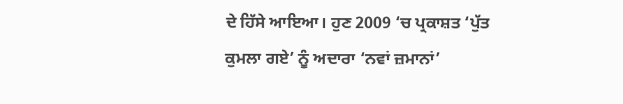ਦੇ ਹਿੱਸੇ ਆਇਆ। ਹੁਣ 2009 ‘ਚ ਪ੍ਰਕਾਸ਼ਤ ‘ਪੁੱਤ ਕੁਮਲਾ ਗਏ’ ਨੂੰ ਅਦਾਰਾ ‘ਨਵਾਂ ਜ਼ਮਾਨਾਂ’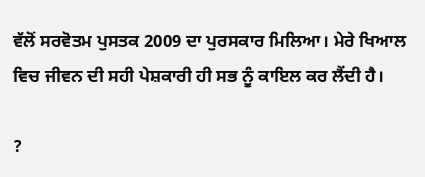ਵੱਲੋਂ ਸਰਵੋਤਮ ਪੁਸਤਕ 2009 ਦਾ ਪੁਰਸਕਾਰ ਮਿਲਿਆ। ਮੇਰੇ ਖਿਆਲ ਵਿਚ ਜੀਵਨ ਦੀ ਸਹੀ ਪੇਸ਼ਕਾਰੀ ਹੀ ਸਭ ਨੂੰ ਕਾਇਲ ਕਰ ਲੈਂਦੀ ਹੈ।

?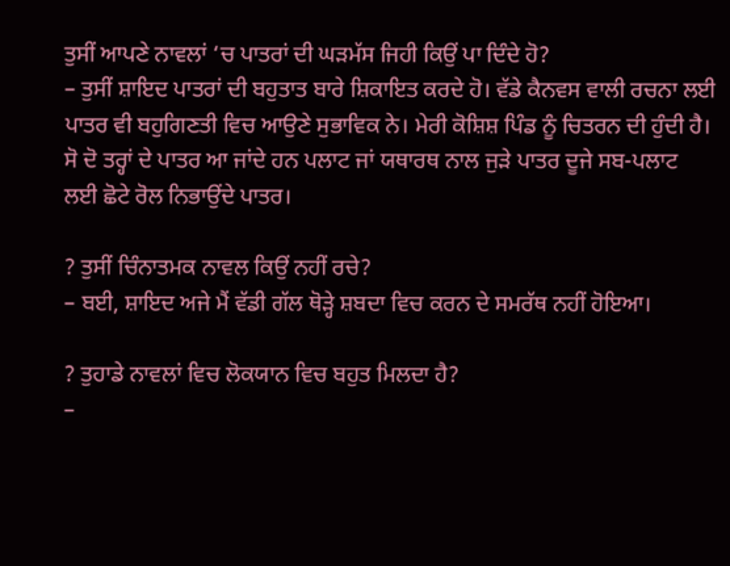ਤੁਸੀਂ ਆਪਣੇ ਨਾਵਲਾਂ ‘ਚ ਪਾਤਰਾਂ ਦੀ ਘੜਮੱਸ ਜਿਹੀ ਕਿਉਂ ਪਾ ਦਿੰਦੇ ਹੋ?
– ਤੁਸੀਂ ਸ਼ਾਇਦ ਪਾਤਰਾਂ ਦੀ ਬਹੁਤਾਤ ਬਾਰੇ ਸ਼ਿਕਾਇਤ ਕਰਦੇ ਹੋ। ਵੱਡੇ ਕੈਨਵਸ ਵਾਲੀ ਰਚਨਾ ਲਈ ਪਾਤਰ ਵੀ ਬਹੁਗਿਣਤੀ ਵਿਚ ਆਉਣੇ ਸੁਭਾਵਿਕ ਨੇ। ਮੇਰੀ ਕੋਸ਼ਿਸ਼ ਪਿੰਡ ਨੂੰ ਚਿਤਰਨ ਦੀ ਹੁੰਦੀ ਹੈ। ਸੋ ਦੋ ਤਰ੍ਹਾਂ ਦੇ ਪਾਤਰ ਆ ਜਾਂਦੇ ਹਨ ਪਲਾਟ ਜਾਂ ਯਥਾਰਥ ਨਾਲ ਜੁੜੇ ਪਾਤਰ ਦੂਜੇ ਸਬ-ਪਲਾਟ ਲਈ ਛੋਟੇ ਰੋਲ ਨਿਭਾਉਂਦੇ ਪਾਤਰ।

? ਤੁਸੀਂ ਚਿੰਨਾਤਮਕ ਨਾਵਲ ਕਿਉਂ ਨਹੀਂ ਰਚੇ?
– ਬਈ, ਸ਼ਾਇਦ ਅਜੇ ਮੈਂ ਵੱਡੀ ਗੱਲ ਥੋੜ੍ਹੇ ਸ਼ਬਦਾ ਵਿਚ ਕਰਨ ਦੇ ਸਮਰੱਥ ਨਹੀਂ ਹੋਇਆ।

? ਤੁਹਾਡੇ ਨਾਵਲਾਂ ਵਿਚ ਲੋਕਯਾਨ ਵਿਚ ਬਹੁਤ ਮਿਲਦਾ ਹੈ?
–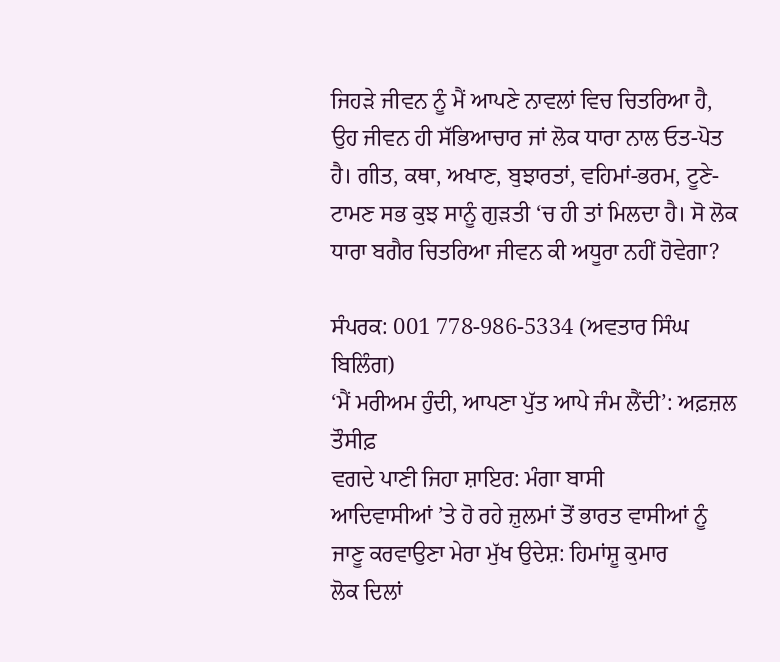ਜਿਹੜੇ ਜੀਵਨ ਨੂੰ ਮੈਂ ਆਪਣੇ ਨਾਵਲਾਂ ਵਿਚ ਚਿਤਰਿਆ ਹੈ, ਉਹ ਜੀਵਨ ਹੀ ਸੱਭਿਆਚਾਰ ਜਾਂ ਲੋਕ ਧਾਰਾ ਨਾਲ ਓਤ-ਪੋਤ ਹੈ। ਗੀਤ, ਕਥਾ, ਅਖਾਣ, ਬੁਝਾਰਤਾਂ, ਵਹਿਮਾਂ-ਭਰਮ, ਟੂਣੇ-ਟਾਮਣ ਸਭ ਕੁਝ ਸਾਨੂੰ ਗੁੜਤੀ ‘ਚ ਹੀ ਤਾਂ ਮਿਲਦਾ ਹੈ। ਸੋ ਲੋਕ ਧਾਰਾ ਬਗੈਰ ਚਿਤਰਿਆ ਜੀਵਨ ਕੀ ਅਧੂਰਾ ਨਹੀਂ ਹੋਵੇਗਾ?

ਸੰਪਰਕ: 001 778-986-5334 (ਅਵਤਾਰ ਸਿੰਘ ਬਿਲਿੰਗ)
‘ਮੈਂ ਮਰੀਅਮ ਹੁੰਦੀ, ਆਪਣਾ ਪੁੱਤ ਆਪੇ ਜੰਮ ਲੈਂਦੀ’: ਅਫ਼ਜ਼ਲ ਤੌਸੀਫ਼
ਵਗਦੇ ਪਾਣੀ ਜਿਹਾ ਸ਼ਾਇਰ: ਮੰਗਾ ਬਾਸੀ
ਆਦਿਵਾਸੀਆਂ ’ਤੇ ਹੋ ਰਹੇ ਜ਼ੁਲਮਾਂ ਤੋਂ ਭਾਰਤ ਵਾਸੀਆਂ ਨੂੰ ਜਾਣੂ ਕਰਵਾਉਣਾ ਮੇਰਾ ਮੁੱਖ ਉਦੇਸ਼: ਹਿਮਾਂਸ਼ੂ ਕੁਮਾਰ
ਲੋਕ ਦਿਲਾਂ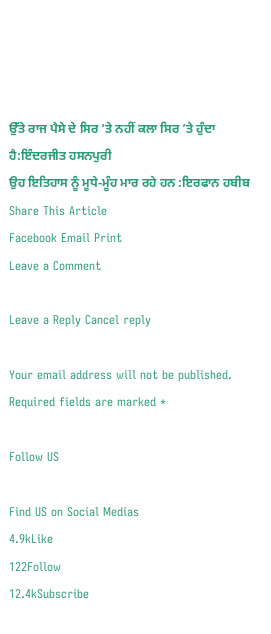ਉੱਤੇ ਰਾਜ ਪੈਸੇ ਦੇ ਸਿਰ ’ਤੇ ਨਹੀਂ ਕਲਾ ਸਿਰ ’ਤੇ ਹੁੰਦਾ ਹੈ:ਇੰਦਰਜੀਤ ਹਸਨਪੁਰੀ
ਉਹ ਇਤਿਹਾਸ ਨੂੰ ਮੂਧੇ-ਮੂੰਹ ਮਾਰ ਰਹੇ ਹਨ :ਇਰਫਾਨ ਹਬੀਬ
Share This Article
Facebook Email Print
Leave a Comment

Leave a Reply Cancel reply

Your email address will not be published. Required fields are marked *

Follow US

Find US on Social Medias
4.9kLike
122Follow
12.4kSubscribe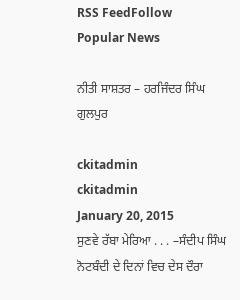RSS FeedFollow
Popular News

ਨੀਤੀ ਸਾਸ਼ਤਰ – ਹਰਜਿੰਦਰ ਸਿੰਘ ਗੁਲਪੁਰ

ckitadmin
ckitadmin
January 20, 2015
ਸੁਣਵੇ ਰੱਬਾ ਮੇਰਿਆ . . . –ਸੰਦੀਪ ਸਿੰਘ
ਨੋਟਬੰਦੀ ਦੇ ਦਿਨਾਂ ਵਿਚ ਦੇਸ ਦੌਰਾ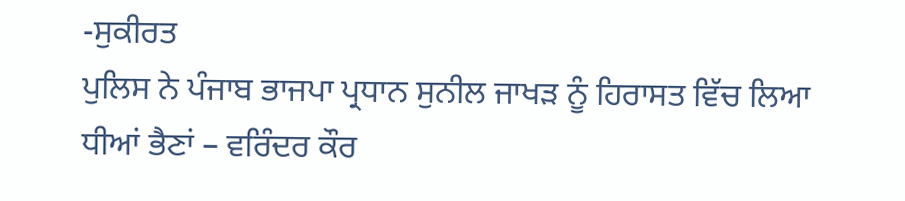-ਸੁਕੀਰਤ
ਪੁਲਿਸ ਨੇ ਪੰਜਾਬ ਭਾਜਪਾ ਪ੍ਰਧਾਨ ਸੁਨੀਲ ਜਾਖੜ ਨੂੰ ਹਿਰਾਸਤ ਵਿੱਚ ਲਿਆ
ਧੀਆਂ ਭੈਣਾਂ – ਵਰਿੰਦਰ ਕੌਰ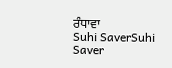ਰੰਧਾਵਾ
Suhi SaverSuhi Saver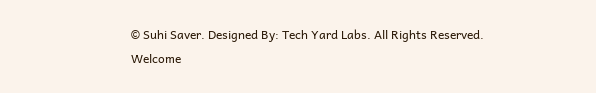© Suhi Saver. Designed By: Tech Yard Labs. All Rights Reserved.
Welcome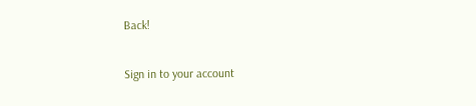Back!

Sign in to your account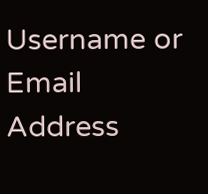Username or Email Address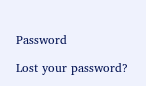Password

Lost your password?